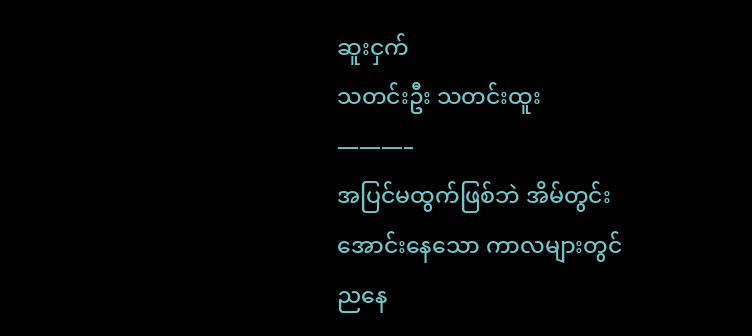ဆူးငှက်
သတင်းဦး သတင်းထူး
———–
အပြင်မထွက်ဖြစ်ဘဲ အိမ်တွင်းအောင်းနေသော ကာလများတွင် ညနေ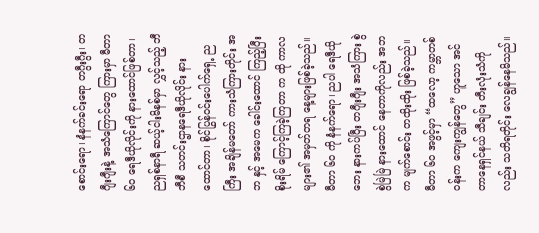စောင်းရော၊ နံနက်ခင်းရော တဂွီးဂွီး၊ တဂျီးဂျီးနဲ့ အသံကြောင်တွေ ကြားမှာ မီတာ ၆၀ ရေဒီယိုလိုင်းကို နားထောင်ဖြစ်တာ၊ ညရှစ်နာရီ ဆယ့်ငါးမိနစ်မှာ လွှင့်သည့် ဘီဘီစီ သတင်းဌာနရေဒီယိုလိုင်း နားထောင်တာ၊ စိုင်ပြွန်ဝင်းပေါက်ရှေ့ ညကြီး အချိန်မတော် ကားသံကြားတိုင်း အဘ နှင့် အမေက ခေါင်းထောင် ကြည့်ပြီး စိုးရိမ် ကြောင့်ကြခဲ့ကြတာ က ထို ကာလများ၏ အမှတ်တရ နေ့များဖြစ်ခဲ့သည်။ မီတာ ၆၀ ကို နံနက်ရော၊ ညပါ ရေဒီယိုဘေး နားကပ်ပြီး တဂျီးဂျီး အသံကြား စွဲစွဲမြဲမြဲ နားထောင် နေတာကိုလည်း အဘက မျက်စောင်း တထိုးထိုး ဖြစ်ခဲ့သည်။
မီတာ ၆၀ အဖွင့်မှာ “ထလော့ ကမ္ဘာတစ်ဝန်းက ကျေးကျွန်တွေ” ဟူသော အင်တာနေရှင်နယ် သီချင်း တီးလုံးသံကိုလည်း သတိရတိုင်း လေချွန်နေမိသည်။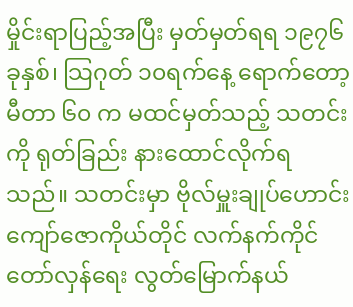မှိုင်းရာပြည့်အပြီး မှတ်မှတ်ရရ ၁၉၇၆ ခုနှစ်၊ သြဂုတ် ၁၀ရက်နေ့ ရောက်တော့ မီတာ ၆၀ က မထင်မှတ်သည့် သတင်းကို ရုတ်ခြည်း နားထောင်လိုက်ရသည်။ သတင်းမှာ ဗိုလ်မှူးချုပ်ဟောင်း ကျော်ဇောကိုယ်တိုင် လက်နက်ကိုင် တော်လှန်ရေး လွတ်မြောက်နယ်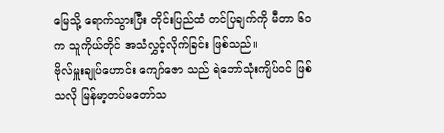မြေသို့ ရောက်သွားပြီး တိုင်းပြည်ထံ တင်ပြချက်ကို မီတာ ၆၀ က သူကိုယ်တိုင် အသံလွှင့်လိုက်ခြင်း ဖြစ်သည်။
ဗိုလ်မှူးချုပ်ဟောင်း ကျော်ဇော သည် ရဲဘော်သုံးကျိပ်ဝင် ဖြစ်သလို မြန်မာ့တပ်မတော်သ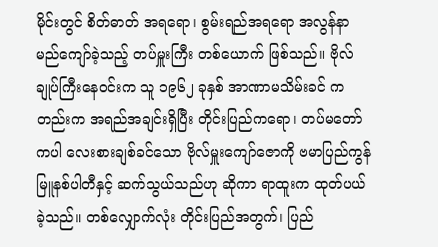မိုင်းတွင် စိတ်ဓာတ် အရရော၊ စွမ်းရည်အရရော အလွန်နာမည်ကျော်ခဲ့သည့် တပ်မှူးကြီး တစ်ယောက် ဖြစ်သည်။ ဗိုလ်ချုပ်ကြီးနေဝင်းက သူ ၁၉၆၂ ခုနှစ် အာဏာမသိမ်းခင် ကတည်းက အရည်အချင်းရှိပြီး တိုင်းပြည်ကရော၊ တပ်မတော်ကပါ လေးစားချစ်ခင်သော ဗိုလ်မှူးကျော်ဇောကို ဗမာပြည်ကွန်မြူနစ်ပါတီနှင့် ဆက်သွယ်သည်ဟု ဆိုကာ ရာထူးက ထုတ်ပယ်ခဲ့သည်။ တစ်လျှောက်လုံး တိုင်းပြည်အတွက်၊ ပြည်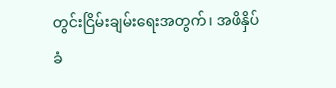တွင်းငြိမ်းချမ်းရေးအတွက်၊ အဖိနှိပ်ခံ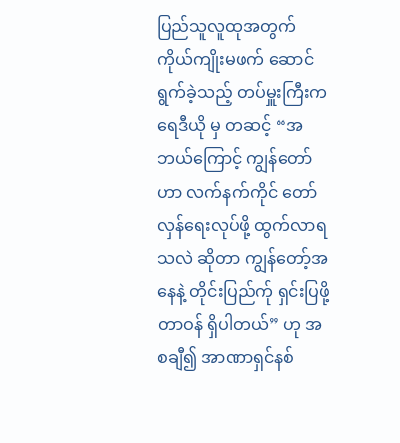ပြည်သူလူထုအတွက် ကိုယ်ကျိုးမဖက် ဆောင်ရွက်ခဲ့သည့် တပ်မှူးကြီးက ရေဒီယို မှ တဆင့် “အဘယ်ကြောင့် ကျွန်တော်ဟာ လက်နက်ကိုင် တော်လှန်ရေးလုပ်ဖို့ ထွက်လာရသလဲ ဆိုတာ ကျွန်တော့်အနေနဲ့ တိုင်းပြည်က်ု ရှင်းပြဖို့ တာဝန် ရှိပါတယ်” ဟု အစချီ၍ အာဏာရှင်နစ်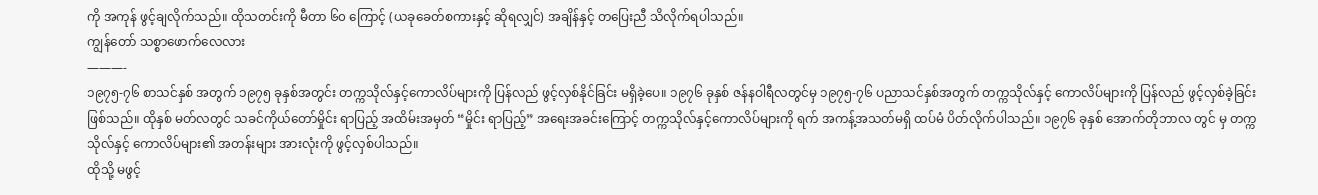ကို အကုန် ဖွင့်ချလိုက်သည်။ ထိုသတင်းကို မီတာ ၆၀ ကြောင့် (ယခုခေတ်စကားနှင့် ဆိုရလျှင်) အချိန်နှင့် တပြေးညီ သိလိုက်ရပါသည်။
ကျွန်တော် သစ္စာဖောက်လေလား
———-
၁၉၇၅-၇၆ စာသင်နှစ် အတွက် ၁၉၇၅ ခုနှစ်အတွင်း တက္ကသိုလ်နှင့်ကောလိပ်များကို ပြန်လည် ဖွင့်လှစ်နိုင်ခြင်း မရှိခဲ့ပေ။ ၁၉၇၆ ခုနှစ် ဇန်နဝါရီလတွင်မှ ၁၉၇၅-၇၆ ပညာသင်နှစ်အတွက် တက္ကသိုလ်နှင့် ကောလိပ်များကို ပြန်လည် ဖွင့်လှစ်ခဲ့ခြင်း ဖြစ်သည်။ ထိုနှစ် မတ်လတွင် သခင်ကိုယ်တော်မှိုင်း ရာပြည့် အထိမ်းအမှတ် “မှိုင်း ရာပြည့်” အရေးအခင်းကြောင့် တက္ကသိုလ်နှင့်ကောလိပ်များကို ရက် အကန့်အသတ်မရှိ ထပ်မံ ပိတ်လိုက်ပါသည်။ ၁၉၇၆ ခုနှစ် အောက်တိုဘာလ တွင် မှ တက္ကသိုလ်နှင့် ကောလိပ်များ၏ အတန်းများ အားလုံးကို ဖွင့်လှစ်ပါသည်။
ထိုသို့ မဖွင့်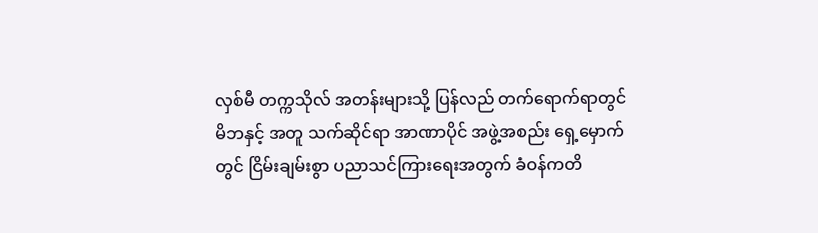လှစ်မီ တက္ကသိုလ် အတန်းများသို့ ပြန်လည် တက်ရောက်ရာတွင် မိဘနှင့် အတူ သက်ဆိုင်ရာ အာဏာပိုင် အဖွဲ့အစည်း ရှေ့မှောက်တွင် ငြိမ်းချမ်းစွာ ပညာသင်ကြားရေးအတွက် ခံဝန်ကတိ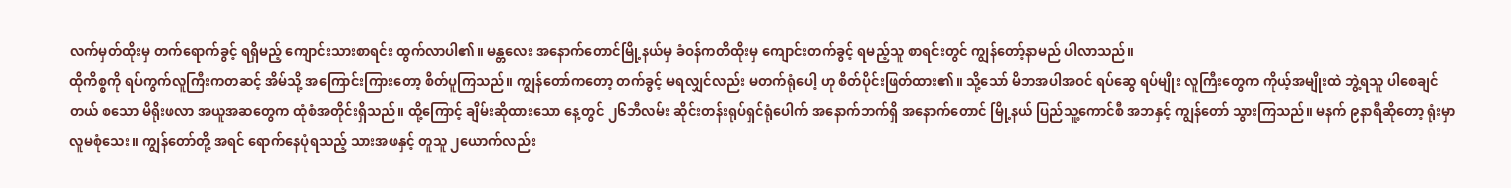လက်မှတ်ထိုးမှ တက်ရောက်ခွင့် ရရှိမည့် ကျောင်းသားစာရင်း ထွက်လာပါ၏။ မန္တလေး အနောက်တောင်မြို့နယ်မှ ခံဝန်ကတိထိုးမှ ကျောင်းတက်ခွင့် ရမည့်သူ စာရင်းတွင် ကျွန်တော့်နာမည် ပါလာသည်။
ထိုကိစ္စကို ရပ်ကွက်လူကြီးကတဆင့် အိမ်သို့ အကြောင်းကြားတော့ စိတ်ပူကြသည်။ ကျွန်တော်ကတော့ တက်ခွင့် မရလျှင်လည်း မတက်ရုံပေါ့ ဟု စိတ်ပိုင်းဖြတ်ထား၏။ သို့သော် မိဘအပါအဝင် ရပ်ဆွေ ရပ်မျိုး လူကြီးတွေက ကိုယ့်အမျိုးထဲ ဘွဲ့ရသူ ပါစေချင်တယ် စသော မိရိုးဖလာ အယူအဆတွေက ထုံစံအတိုင်းရှိသည်။ ထို့ကြောင့် ချိမ်းဆိုထားသော နေ့တွင် ၂၆ဘီလမ်း ဆိုင်းတန်းရုပ်ရှင်ရုံပေါက် အနောက်ဘက်ရှိ အနောက်တောင် မြို့နယ် ပြည်သူ့ကောင်စီ အဘနှင့် ကျွန်တော် သွားကြသည်။ မနက် ၉နာရီဆိုတော့ ရုံးမှာ လူမစုံသေး။ ကျွန်တော်တို့ အရင် ရောက်နေပုံရသည့် သားအဖနှင့် တူသူ ၂ယောက်လည်း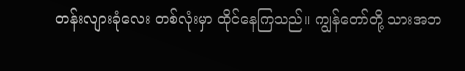တန်းလျားခုံလေး တစ်လုံးမှာ ထိုင်နေကြသည်။ ကျွန်တော်တို့ သားအဘ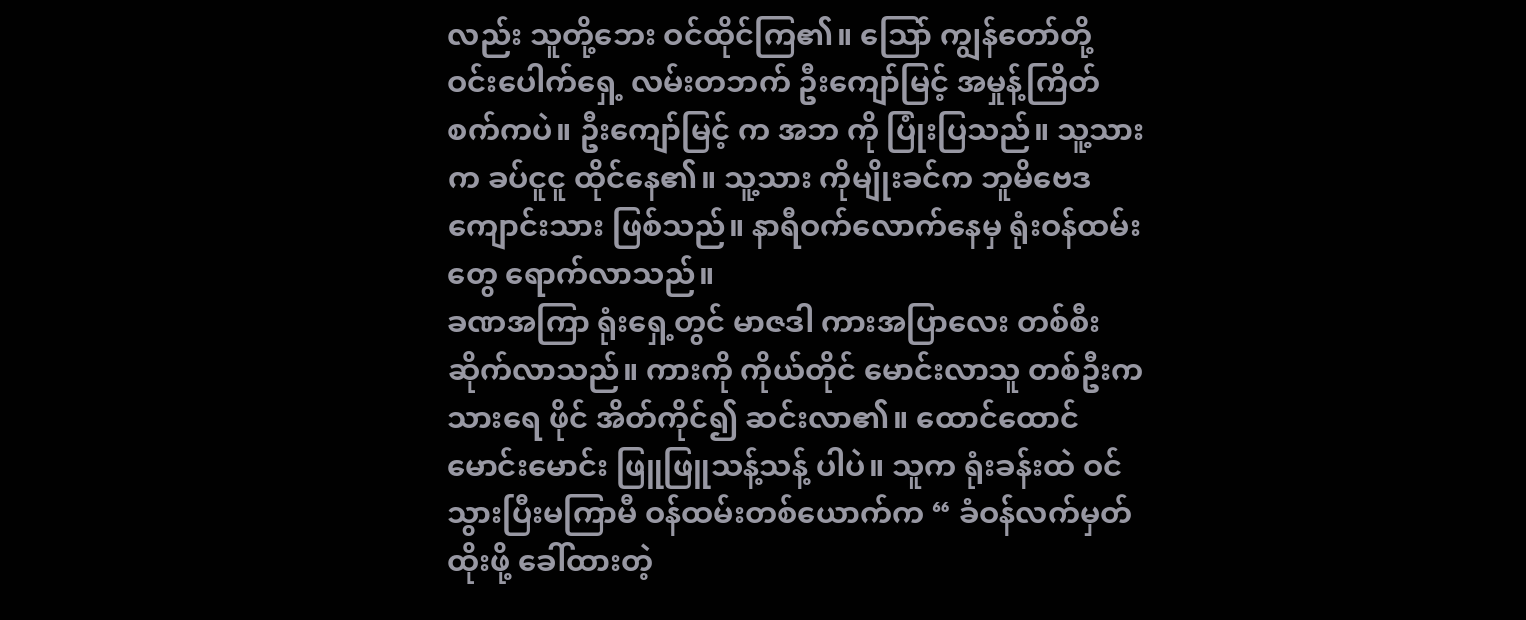လည်း သူတို့ဘေး ဝင်ထိုင်ကြ၏။ သြော် ကျွန်တော်တို့ ဝင်းပေါက်ရှေ့ လမ်းတဘက် ဦးကျော်မြင့် အမှုန့်ကြိတ်စက်ကပဲ။ ဦးကျော်မြင့် က အဘ ကို ပြုံးပြသည်။ သူ့သားက ခပ်ငူငူ ထိုင်နေ၏။ သူ့သား ကိုမျိုးခင်က ဘူမိဗေဒ ကျောင်းသား ဖြစ်သည်။ နာရီဝက်လောက်နေမှ ရုံးဝန်ထမ်းတွေ ရောက်လာသည်။
ခဏအကြာ ရုံးရှေ့တွင် မာဇဒါ ကားအပြာလေး တစ်စီး ဆိုက်လာသည်။ ကားကို ကိုယ်တိုင် မောင်းလာသူ တစ်ဦးက သားရေ ဖိုင် အိတ်ကိုင်၍ ဆင်းလာ၏။ ထောင်ထောင်မောင်းမောင်း ဖြူဖြူသန့်သန့် ပါပဲ။ သူက ရုံးခန်းထဲ ဝင်သွားပြီးမကြာမီ ဝန်ထမ်းတစ်ယောက်က “ ခံဝန်လက်မှတ်ထိုးဖို့ ခေါ်ထားတဲ့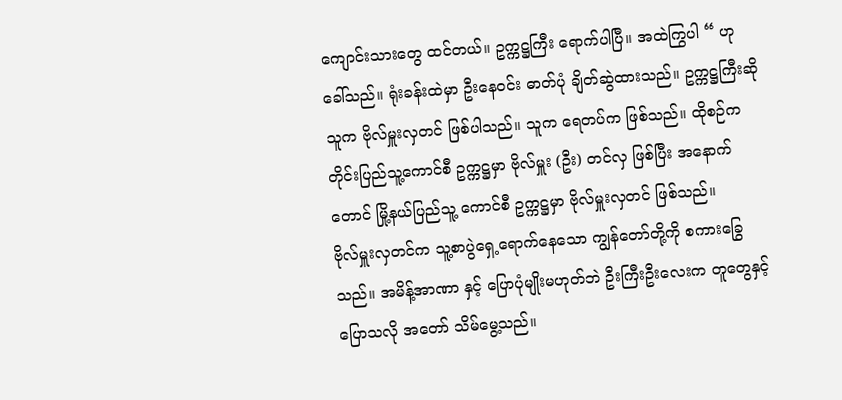ကျောင်းသားတွေ ထင်တယ်။ ဥက္ကဋ္ဌကြီး ရောက်ပါပြီ။ အထဲကြွပါ “ ဟု ခေါ်သည်။ ရုံးခန်းထဲမှာ ဦးနေဝင်း ဓာတ်ပုံ ချိတ်ဆွဲထားသည်။ ဥက္ကဋ္ဌကြီးဆိုသူက ဗိုလ်မှူးလှတင် ဖြစ်ပါသည်။ သူက ရေတပ်က ဖြစ်သည်။ ထိုစဉ်က တိုင်းပြည်သူ့ကောင်စီ ဥက္ကဋ္ဌမှာ ဗိုလ်မှူး (ဦး) တင်လှ ဖြစ်ပြီး အနောက်တောင် မြို့နယ်ပြည်သူ့ ကောင်စီ ဥက္ကဋ္ဌမှာ ဗိုလ်မှူးလှတင် ဖြစ်သည်။
ဗိုလ်မှူးလှတင်က သူ့စာပွဲရှေ့ရောက်နေသော ကျွန်တော်တို့ကို စကားခြွေသည်။ အမိန့်အာဏာ နှင့် ပြောပုံမျိုးမဟုတ်ဘဲ ဦးကြီးဦးလေးက တူတွေနှင့် ပြောသလို အတော် သိမ်မွေ့သည်။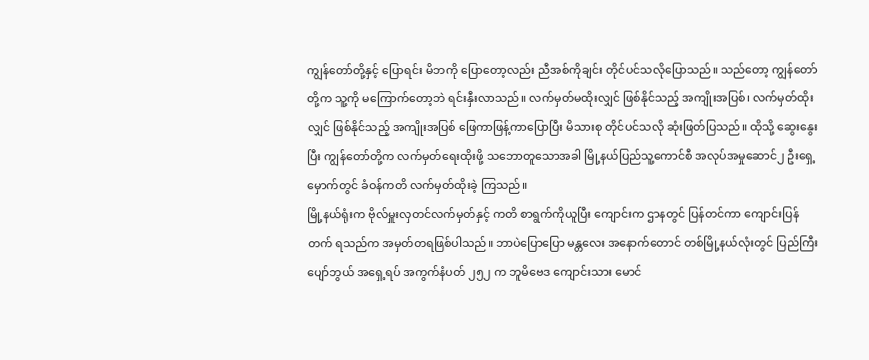ကျွန်တော်တို့နှင့် ပြောရင်း မိဘကို ပြောတော့လည်း ညီအစ်ကိုချင်း တိုင်ပင်သလိုပြောသည်။ သည်တော့ ကျွန်တော်တို့က သူ့ကို မကြောက်တော့ဘဲ ရင်းနှီးလာသည်။ လက်မှတ်မထိုးလျှင် ဖြစ်နိုင်သည့် အကျိုးအပြစ်၊ လက်မှတ်ထိုးလျှင် ဖြစ်နိုင်သည့် အကျိုးအပြစ် ဖြေကာဖြန့်ကာပြောပြီး မိသားစု တိုင်ပင်သလို ဆုံးဖြတ်ပြသည်။ ထိုသို့ ဆွေးနွေးပြီး ကျွန်တော်တို့က လက်မှတ်ရေးထိုးဖို့ သဘောတူသောအခါ မြို့နယ်ပြည်သူ့ကောင်စီ အလုပ်အမှုဆောင်၂ ဦးရှေ့မှောက်တွင် ခံဝန်ကတိ လက်မှတ်ထိုးခဲ့ ကြသည်။
မြို့နယ်ရုံးက ဗိုလ်မှူးလှတင်လက်မှတ်နှင့် ကတိ စာရွက်ကိုယူပြီး ကျောင်းက ဌာနတွင် ပြန်တင်ကာ ကျောင်းပြန်တက် ရသည်က အမှတ်တရဖြစ်ပါသည်။ ဘာပဲပြောပြော မန္တလေး အနောက်တောင် တစ်မြို့နယ်လုံးတွင် ပြည်ကြီးပျော်ဘွယ် အရှေ့ရပ် အကွက်နံပတ် ၂၅၂ က ဘူမိဗေဒ ကျောင်းသား မောင်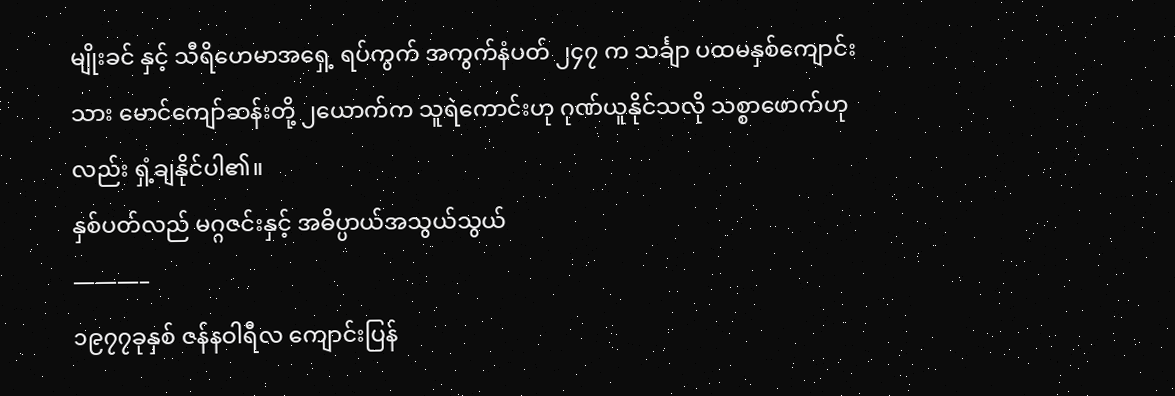မျိုးခင် နှင့် သီရိဟေမာအရှေ့ ရပ်ကွက် အကွက်နံပတ် ၂၄၇ က သင်္ချာ ပထမနှစ်ကျောင်းသား မောင်ကျော်ဆန်းတို့ ၂ယောက်က သူရဲကောင်းဟု ဂုဏ်ယူနိုင်သလို သစ္စာဖောက်ဟုလည်း ရှံ့ချနိုင်ပါ၏။
နှစ်ပတ်လည် မဂ္ဂဇင်းနှင့် အဓိပ္ပာယ်အသွယ်သွယ်
———–
၁၉၇၇ခုနှစ် ဇန်နဝါရီလ ကျောင်းပြန်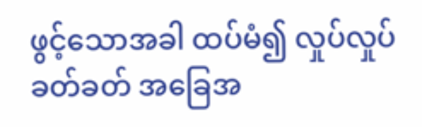ဖွင့်သောအခါ ထပ်မံ၍ လှုပ်လှုပ်ခတ်ခတ် အခြေအ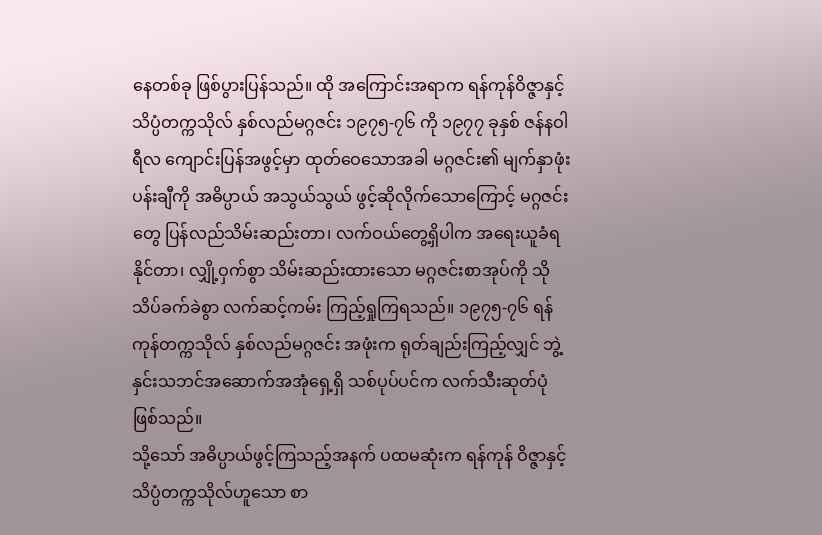နေတစ်ခု ဖြစ်ပွားပြန်သည်။ ထို အကြောင်းအရာက ရန်ကုန်ဝိဇ္ဇာနှင့်သိပ္ပံတက္ကသိုလ် နှစ်လည်မဂ္ဂဇင်း ၁၉၇၅-၇၆ ကို ၁၉၇၇ ခုနှစ် ဇန်နဝါရီလ ကျောင်းပြန်အဖွင့်မှာ ထုတ်ဝေသောအခါ မဂ္ဂဇင်း၏ မျက်နှာဖုံး ပန်းချီကို အဓိပ္ပာယ် အသွယ်သွယ် ဖွင့်ဆိုလိုက်သောကြောင့် မဂ္ဂဇင်းတွေ ပြန်လည်သိမ်းဆည်းတာ၊ လက်ဝယ်တွေ့ရှိပါက အရေးယူခံရနိုင်တာ၊ လျှို့ဝှက်စွာ သိမ်းဆည်းထားသော မဂ္ဂဇင်းစာအုပ်ကို သိုသိပ်ခက်ခဲစွာ လက်ဆင့်ကမ်း ကြည့်ရှုကြရသည်။ ၁၉၇၅-၇၆ ရန်ကုန်တက္ကသိုလ် နှစ်လည်မဂ္ဂဇင်း အဖုံးက ရုတ်ချည်းကြည့်လျှင် ဘွဲ့နှင်းသဘင်အဆောက်အအုံရှေ့ရှိ သစ်ပုပ်ပင်က လက်သီးဆုတ်ပုံ ဖြစ်သည်။
သို့သော် အဓိပ္ပာယ်ဖွင့်ကြသည့်အနက် ပထမဆုံးက ရန်ကုန် ဝိဇ္ဇာနှင့် သိပ္ပံတက္ကသိုလ်ဟူသော စာ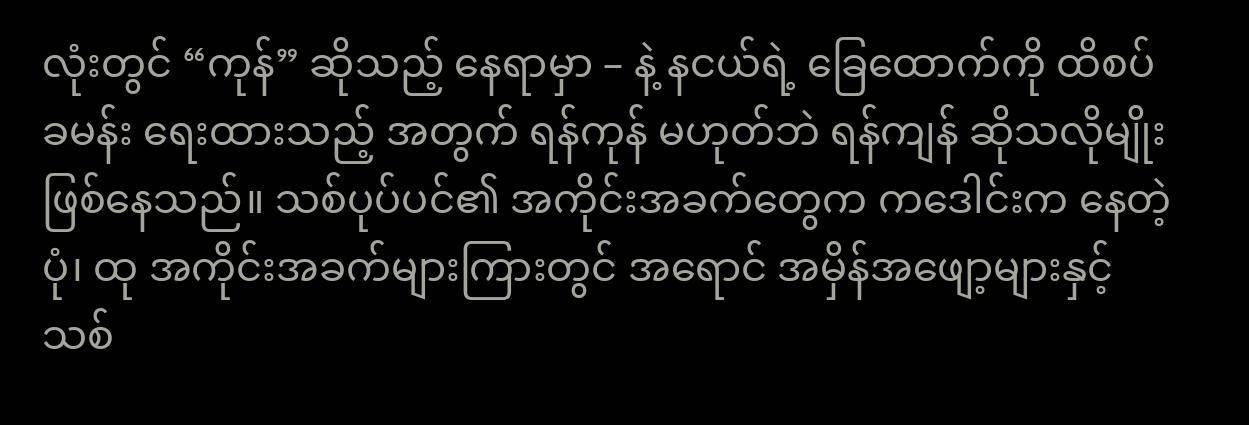လုံးတွင် “ကုန်” ဆိုသည့် နေရာမှာ – နဲ့ နငယ်ရဲ့ ခြေထောက်ကို ထိစပ်ခမန်း ရေးထားသည့် အတွက် ရန်ကုန် မဟုတ်ဘဲ ရန်ကျန် ဆိုသလိုမျိုး ဖြစ်နေသည်။ သစ်ပုပ်ပင်၏ အကိုင်းအခက်တွေက ကဒေါင်းက နေတဲ့ပုံ၊ ထု အကိုင်းအခက်များကြားတွင် အရောင် အမှိန်အဖျော့များနှင့် သစ်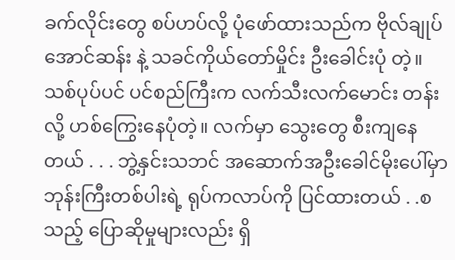ခက်လိုင်းတွေ စပ်ဟပ်လို့ ပုံဖော်ထားသည်က ဗိုလ်ချုပ်အောင်ဆန်း နဲ့ သခင်ကိုယ်တော်မှိုင်း ဦးခေါင်းပုံ တဲ့။ သစ်ပုပ်ပင် ပင်စည်ကြီးက လက်သီးလက်မောင်း တန်းလို့ ဟစ်ကြွေးနေပုံတဲ့။ လက်မှာ သွေးတွေ စီးကျနေတယ် . . . ဘွဲ့နှင်းသဘင် အဆောက်အဦးခေါင်မိုးပေါ်မှာ ဘုန်းကြီးတစ်ပါးရဲ့ ရုပ်ကလာပ်ကို ပြင်ထားတယ် . .စသည့် ပြောဆိုမှုများလည်း ရှိ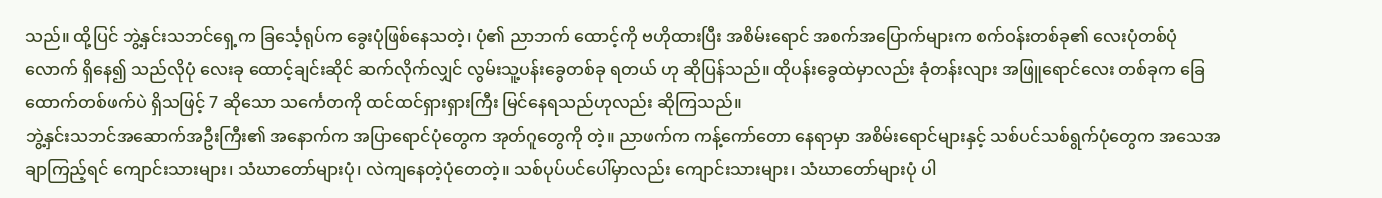သည်။ ထို့ပြင် ဘွဲ့နှင်းသဘင်ရှေ့က ခြင်္သေ့ရုပ်က ခွေးပုံဖြစ်နေသတဲ့၊ ပုံ၏ ညာဘက် ထောင့်ကို ဗဟိုထားပြီး အစိမ်းရောင် အစက်အပြောက်များက စက်ဝန်းတစ်ခု၏ လေးပုံတစ်ပုံလောက် ရှိနေ၍ သည်လိုပုံ လေးခု ထောင့်ချင်းဆိုင် ဆက်လိုက်လျှင် လွမ်းသူ့ပန်းခွေတစ်ခု ရတယ် ဟု ဆိုပြန်သည်။ ထိုပန်းခွေထဲမှာလည်း ခုံတန်းလျား အဖြူရောင်လေး တစ်ခုက ခြေထောက်တစ်ဖက်ပဲ ရှိသဖြင့် 7 ဆိုသော သင်္ကေတကို ထင်ထင်ရှားရှားကြီး မြင်နေရသည်ဟုလည်း ဆိုကြသည်။
ဘွဲ့နှင်းသဘင်အဆောက်အဦးကြီး၏ အနောက်က အပြာရောင်ပုံတွေက အုတ်ဂူတွေကို တဲ့။ ညာဖက်က ကန့်ကော်တော နေရာမှာ အစိမ်းရောင်များနှင့် သစ်ပင်သစ်ရွက်ပုံတွေက အသေအချာကြည့်ရင် ကျောင်းသားများ၊ သံဃာတော်များပုံ၊ လဲကျနေတဲ့ပုံတေတဲ့။ သစ်ပုပ်ပင်ပေါ်မှာလည်း ကျောင်းသားများ၊ သံဃာတော်များပုံ ပါ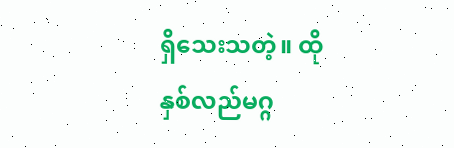ရှိသေးသတဲ့။ ထို နှစ်လည်မဂ္ဂ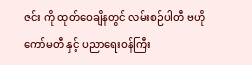ဇင်း ကို ထုတ်ဝေချိနတွင် လမ်းစဉ်ပါတီ ဗဟိုကော်မတီ နှင့် ပညာရေးဝန်ကြီး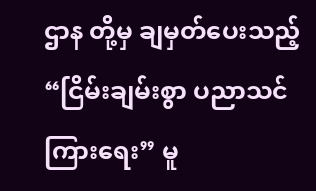ဌာန တို့မှ ချမှတ်ပေးသည့် “ငြိမ်းချမ်းစွာ ပညာသင်ကြားရေး” မူ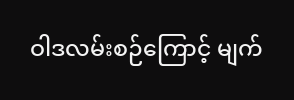ဝါဒလမ်းစဉ်ကြောင့် မျက်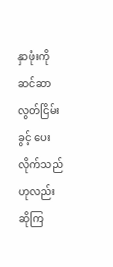နှာဖုံးကို ဆင်ဆာလွတ်ငြိမ်းခွင့် ပေးလိုက်သည်ဟုလည်း ဆိုကြ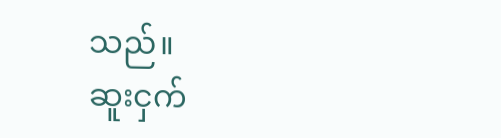သည်။
ဆူးငှက်